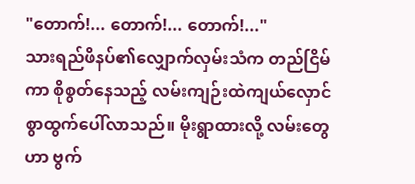"တောက်!... တောက်!... တောက်!..."
သားရည်ဖိနပ်၏လျှောက်လှမ်းသံက တည်ငြိမ်ကာ စိုစွတ်နေသည့် လမ်းကျဉ်းထဲကျယ်လှောင်စွာထွက်ပေါ်လာသည်။ မိုးရွာထားလို့ လမ်းတွေဟာ ဗွက်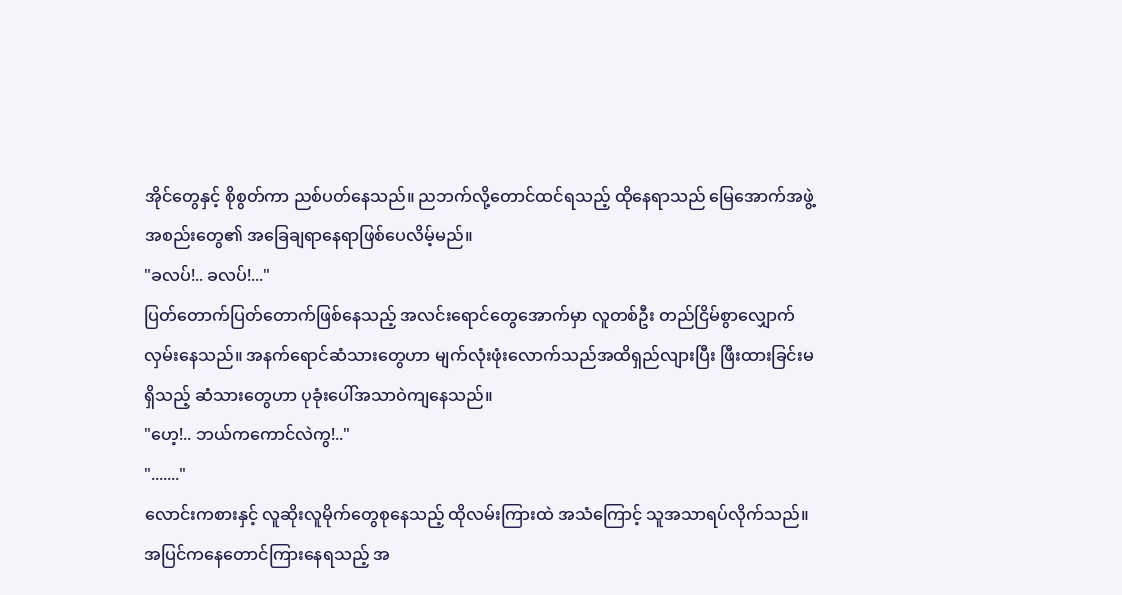အိုင်တွေနှင့် စိုစွတ်ကာ ညစ်ပတ်နေသည်။ ညဘက်လို့တောင်ထင်ရသည့် ထိုနေရာသည် မြေအောက်အဖွဲ့အစည်းတွေ၏ အခြေချရာနေရာဖြစ်ပေလိမ့်မည်။
"ခလပ်!.. ခလပ်!..."
ပြတ်တောက်ပြတ်တောက်ဖြစ်နေသည့် အလင်းရောင်တွေအောက်မှာ လူတစ်ဦး တည်ငြိမ်စွာလျှောက်လှမ်းနေသည်။ အနက်ရောင်ဆံသားတွေဟာ မျက်လုံးဖုံးလောက်သည်အထိရှည်လျားပြီး ဖြီးထားခြင်းမရှိသည့် ဆံသားတွေဟာ ပုခုံးပေါ်အသာဝဲကျနေသည်။
"ဟေ့!.. ဘယ်ကကောင်လဲကွ!.."
"......."
လောင်းကစားနှင့် လူဆိုးလူမိုက်တွေစုနေသည့် ထိုလမ်းကြားထဲ အသံကြောင့် သူအသာရပ်လိုက်သည်။
အပြင်ကနေတောင်ကြားနေရသည့် အ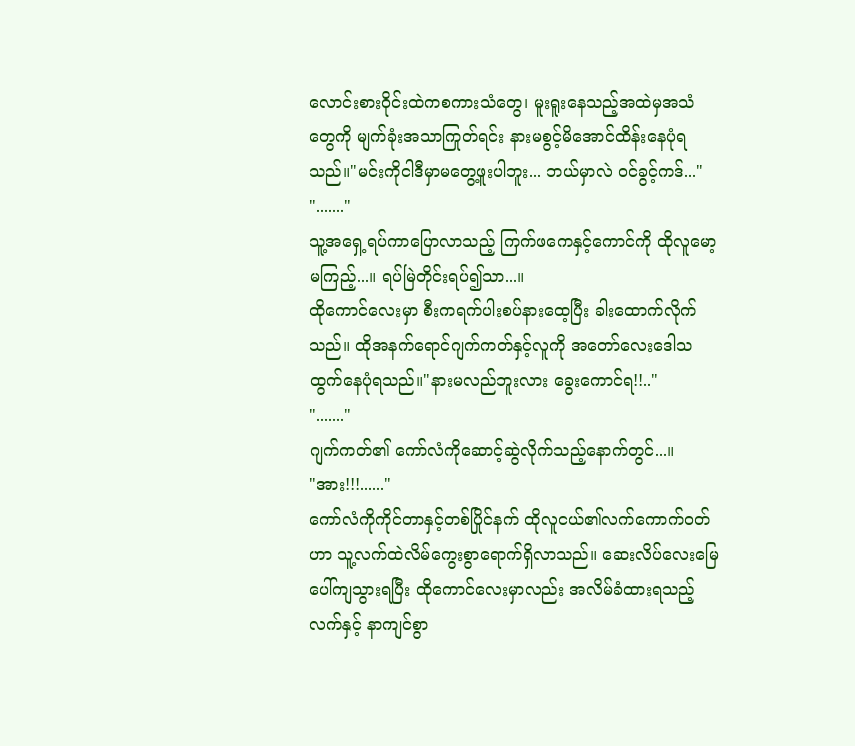လောင်းစားဝိုင်းထဲကစကားသံတွေ၊ မူးရူးနေသည့်အထဲမှအသံတွေကို မျက်ခုံးအသာကြုတ်ရင်း နားမစွင့်မိအောင်ထိန်းနေပုံရသည်။"မင်းကိုငါဒီမှာမတွေ့ဖူးပါဘူး... ဘယ်မှာလဲ ဝင်ခွင့်ကဒ်..."
"......."
သူ့အရှေ့ရပ်ကာပြောလာသည့် ကြက်ဖကေနှင့်ကောင်ကို ထိုလူမော့မကြည့်...။ ရပ်မြဲတိုင်းရပ်၍သာ...။
ထိုကောင်လေးမှာ စီးကရက်ပါးစပ်နားထေ့ပြီး ခါးထောက်လိုက်သည်။ ထိုအနက်ရောင်ဂျက်ကတ်နှင့်လူကို အတော်လေးဒေါသထွက်နေပုံရသည်။"နားမလည်ဘူးလား ခွေးကောင်ရ!!.."
"......."
ဂျက်ကတ်၏ ကော်လံကိုဆောင့်ဆွဲလိုက်သည့်နောက်တွင်...။
"အား!!!......"
ကော်လံကိုကိုင်တာနှင့်တစ်ပြိုင်နက် ထိုလူငယ်၏လက်ကောက်ဝတ်ဟာ သူ့လက်ထဲလိမ်ကွေးစွာရောက်ရှိလာသည်။ ဆေးလိပ်လေးမြေပေါ်ကျသွားရပြီး ထိုကောင်လေးမှာလည်း အလိမ်ခံထားရသည့် လက်နှင့် နာကျင်စွာ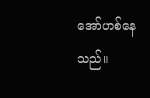အော်ဟစ်နေသည်။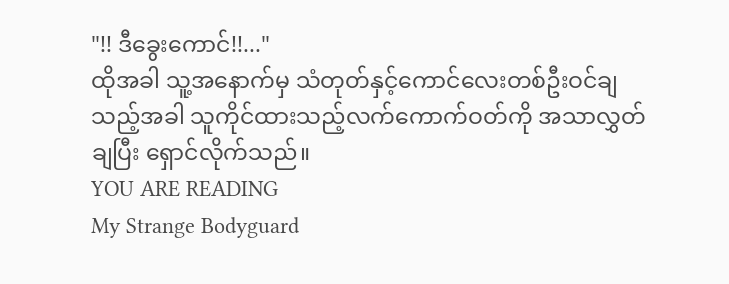"!! ဒီခွေးကောင်!!..."
ထိုအခါ သူ့အနောက်မှ သံတုတ်နှင့်ကောင်လေးတစ်ဦးဝင်ချသည့်အခါ သူကိုင်ထားသည့်လက်ကောက်ဝတ်ကို အသာလွှတ်ချပြီး ရှောင်လိုက်သည်။
YOU ARE READING
My Strange Bodyguard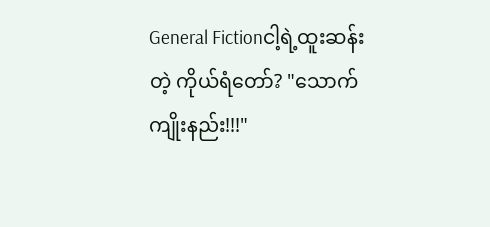General Fictionငါ့ရဲ့ထူးဆန်းတဲ့ ကိုယ်ရံတော်? "သောက်ကျိုးနည်း!!!"